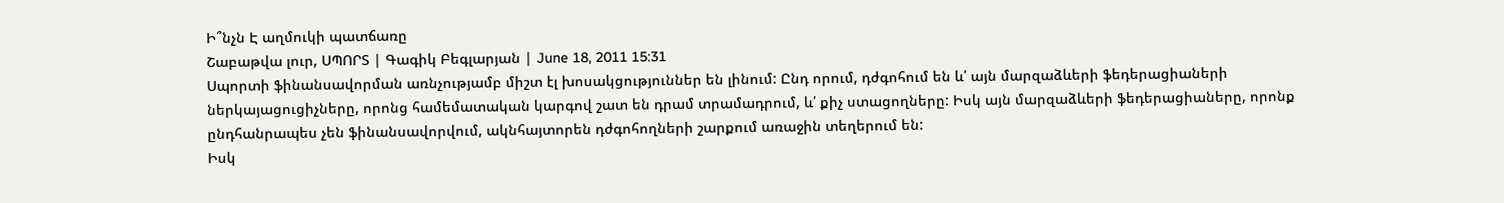Ի՞նչն Է աղմուկի պատճառը
Շաբաթվա լուր, ՍՊՈՐՏ | Գագիկ Բեգլարյան | June 18, 2011 15:31
Սպորտի ֆինանսավորման առնչությամբ միշտ էլ խոսակցություններ են լինում: Ընդ որում, դժգոհում են և՛ այն մարզաձևերի ֆեդերացիաների ներկայացուցիչները, որոնց համեմատական կարգով շատ են դրամ տրամադրում, և՛ քիչ ստացողները: Իսկ այն մարզաձևերի ֆեդերացիաները, որոնք ընդհանրապես չեն ֆինանսավորվում, ակնհայտորեն դժգոհողների շարքում առաջին տեղերում են:
Իսկ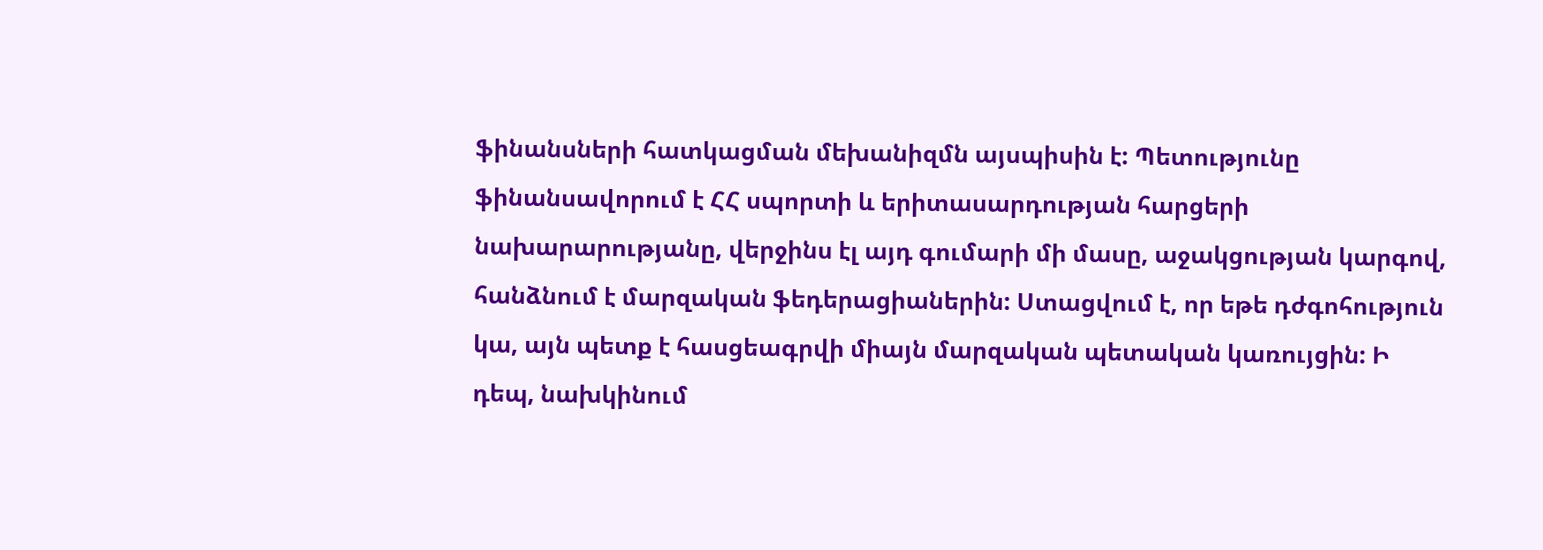ֆինանսների հատկացման մեխանիզմն այսպիսին է: Պետությունը ֆինանսավորում է ՀՀ սպորտի և երիտասարդության հարցերի նախարարությանը, վերջինս էլ այդ գումարի մի մասը, աջակցության կարգով, հանձնում է մարզական ֆեդերացիաներին: Ստացվում է, որ եթե դժգոհություն կա, այն պետք է հասցեագրվի միայն մարզական պետական կառույցին: Ի դեպ, նախկինում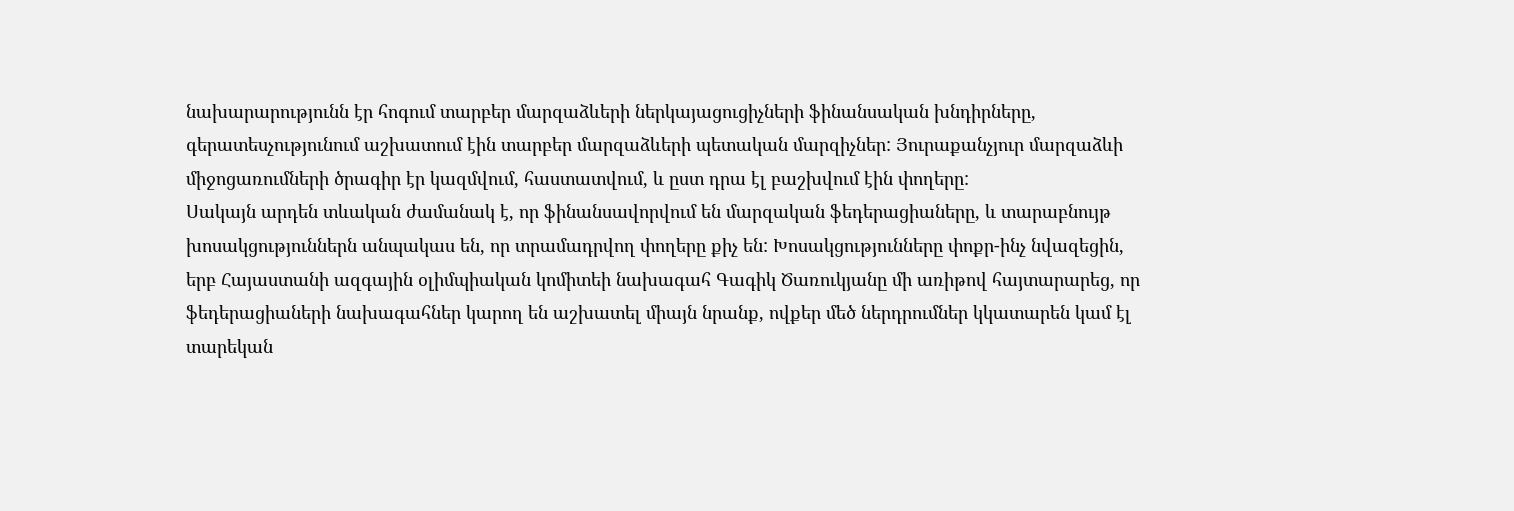նախարարությունն էր հոգում տարբեր մարզաձևերի ներկայացուցիչների ֆինանսական խնդիրները, գերատեսչությունում աշխատում էին տարբեր մարզաձևերի պետական մարզիչներ: Յուրաքանչյուր մարզաձևի միջոցառումների ծրագիր էր կազմվում, հաստատվում, և ըստ դրա էլ բաշխվում էին փողերը:
Սակայն արդեն տևական ժամանակ է, որ ֆինանսավորվում են մարզական ֆեդերացիաները, և տարաբնույթ խոսակցություններն անպակաս են, որ տրամադրվող փողերը քիչ են: Խոսակցությունները փոքր-ինչ նվազեցին, երբ Հայաստանի ազգային օլիմպիական կոմիտեի նախագահ Գագիկ Ծառուկյանը մի առիթով հայտարարեց, որ ֆեդերացիաների նախագահներ կարող են աշխատել միայն նրանք, ովքեր մեծ ներդրումներ կկատարեն կամ էլ տարեկան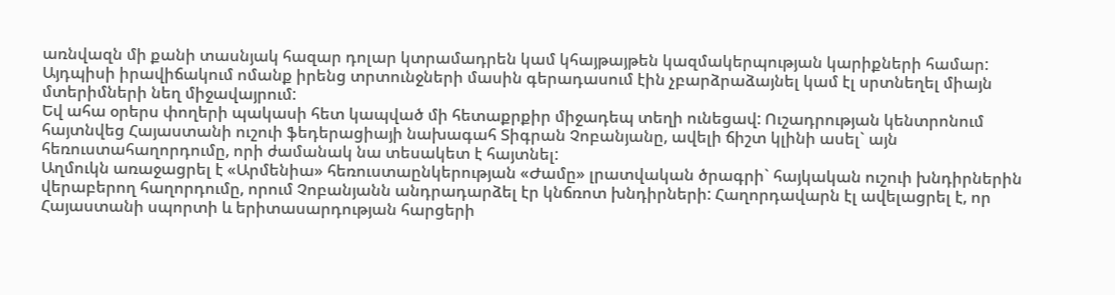առնվազն մի քանի տասնյակ հազար դոլար կտրամադրեն կամ կհայթայթեն կազմակերպության կարիքների համար: Այդպիսի իրավիճակում ոմանք իրենց տրտունջների մասին գերադասում էին չբարձրաձայնել կամ էլ սրտնեղել միայն մտերիմների նեղ միջավայրում:
Եվ ահա օրերս փողերի պակասի հետ կապված մի հետաքրքիր միջադեպ տեղի ունեցավ: Ուշադրության կենտրոնում հայտնվեց Հայաստանի ուշուի ֆեդերացիայի նախագահ Տիգրան Չոբանյանը, ավելի ճիշտ կլինի ասել` այն հեռուստահաղորդումը, որի ժամանակ նա տեսակետ է հայտնել:
Աղմուկն առաջացրել է «Արմենիա» հեռուստաընկերության «Ժամը» լրատվական ծրագրի` հայկական ուշուի խնդիրներին վերաբերող հաղորդումը, որում Չոբանյանն անդրադարձել էր կնճռոտ խնդիրների: Հաղորդավարն էլ ավելացրել է, որ Հայաստանի սպորտի և երիտասարդության հարցերի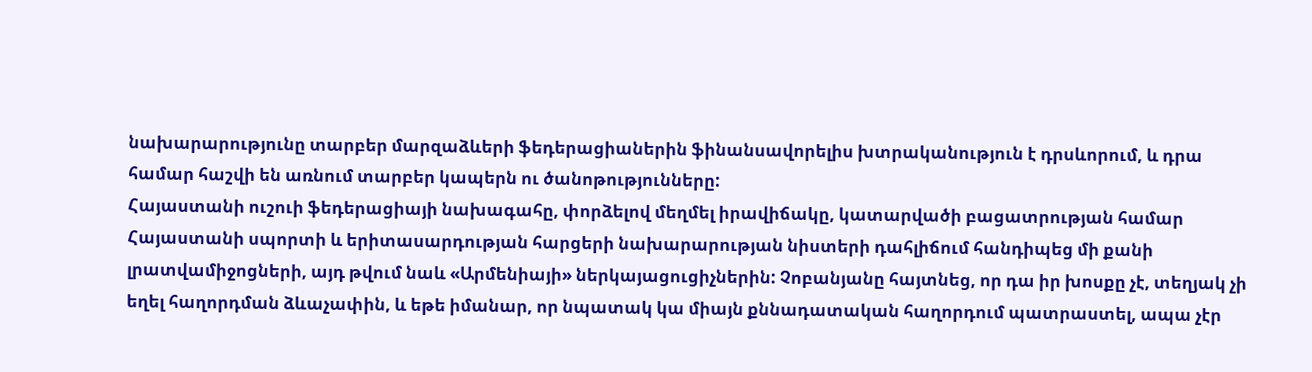նախարարությունը տարբեր մարզաձևերի ֆեդերացիաներին ֆինանսավորելիս խտրականություն է դրսևորում, և դրա համար հաշվի են առնում տարբեր կապերն ու ծանոթությունները:
Հայաստանի ուշուի ֆեդերացիայի նախագահը, փորձելով մեղմել իրավիճակը, կատարվածի բացատրության համար Հայաստանի սպորտի և երիտասարդության հարցերի նախարարության նիստերի դահլիճում հանդիպեց մի քանի լրատվամիջոցների, այդ թվում նաև «Արմենիայի» ներկայացուցիչներին: Չոբանյանը հայտնեց, որ դա իր խոսքը չէ, տեղյակ չի եղել հաղորդման ձևաչափին, և եթե իմանար, որ նպատակ կա միայն քննադատական հաղորդում պատրաստել, ապա չէր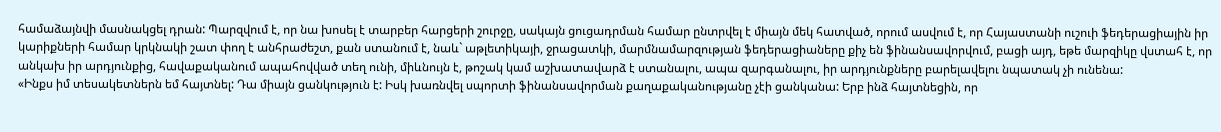համաձայնվի մասնակցել դրան: Պարզվում է, որ նա խոսել է տարբեր հարցերի շուրջը, սակայն ցուցադրման համար ընտրվել է միայն մեկ հատված, որում ասվում է, որ Հայաստանի ուշուի ֆեդերացիային իր կարիքների համար կրկնակի շատ փող է անհրաժեշտ, քան ստանում է, նաև` աթլետիկայի, ջրացատկի, մարմնամարզության ֆեդերացիաները քիչ են ֆինանսավորվում, բացի այդ, եթե մարզիկը վստահ է, որ անկախ իր արդյունքից, հավաքականում ապահովված տեղ ունի, միևնույն է, թոշակ կամ աշխատավարձ է ստանալու, ապա զարգանալու, իր արդյունքները բարելավելու նպատակ չի ունենա:
«Ինքս իմ տեսակետներն եմ հայտնել: Դա միայն ցանկություն է: Իսկ խառնվել սպորտի ֆինանսավորման քաղաքականությանը չէի ցանկանա: Երբ ինձ հայտնեցին, որ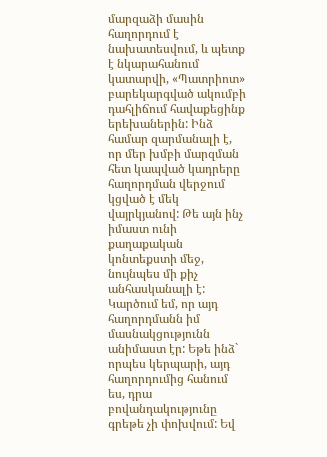մարզաձի մասին հաղորդում է նախատեսվում, և պետք է նկարահանում կատարվի, «Պատրիոտ» բարեկարգված ակումբի դահլիճում հավաքեցինք երեխաներին: Ինձ համար զարմանալի է, որ մեր խմբի մարզման հետ կապված կադրերը հաղորդման վերջում կցված է մեկ վայրկյանով: Թե այն ինչ իմաստ ունի քաղաքական կոնտեքստի մեջ, նույնպես մի քիչ անհասկանալի է: Կարծում եմ, որ այդ հաղորդմանն իմ մասնակցությունն անիմաստ էր: Եթե ինձ` որպես կերպարի, այդ հաղորդումից հանում ես, դրա բովանդակությունը գրեթե չի փոխվում: Եվ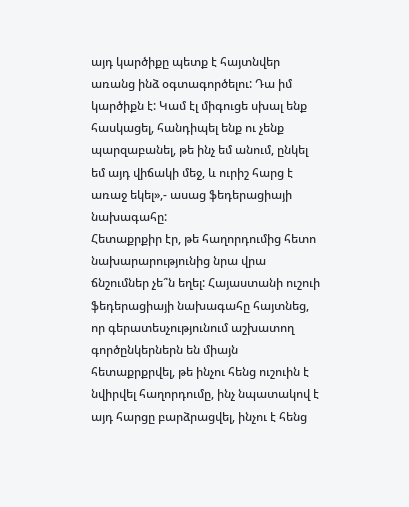այդ կարծիքը պետք է հայտնվեր առանց ինձ օգտագործելու: Դա իմ կարծիքն է: Կամ էլ միգուցե սխալ ենք հասկացել, հանդիպել ենք ու չենք պարզաբանել, թե ինչ եմ անում, ընկել եմ այդ վիճակի մեջ, և ուրիշ հարց է առաջ եկել»,- ասաց ֆեդերացիայի նախագահը:
Հետաքրքիր էր, թե հաղորդումից հետո նախարարությունից նրա վրա ճնշումներ չե՞ն եղել: Հայաստանի ուշուի ֆեդերացիայի նախագահը հայտնեց, որ գերատեսչությունում աշխատող գործընկերներն են միայն հետաքրքրվել, թե ինչու հենց ուշուին է նվիրվել հաղորդումը, ինչ նպատակով է այդ հարցը բարձրացվել, ինչու է հենց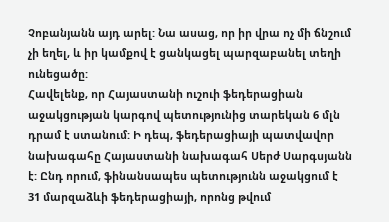Չոբանյանն այդ արել: Նա ասաց, որ իր վրա ոչ մի ճնշում չի եղել, և իր կամքով է ցանկացել պարզաբանել տեղի ունեցածը:
Հավելենք, որ Հայաստանի ուշուի ֆեդերացիան աջակցության կարգով պետությունից տարեկան 6 մլն դրամ է ստանում: Ի դեպ, ֆեդերացիայի պատվավոր նախագահը Հայաստանի նախագահ Սերժ Սարգսյանն է: Ընդ որում, ֆինանսապես պետությունն աջակցում է 31 մարզաձևի ֆեդերացիայի, որոնց թվում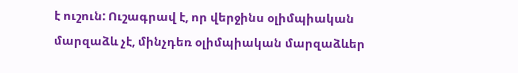է ուշուն: Ուշագրավ է, որ վերջինս օլիմպիական մարզաձև չէ, մինչդեռ օլիմպիական մարզաձևեր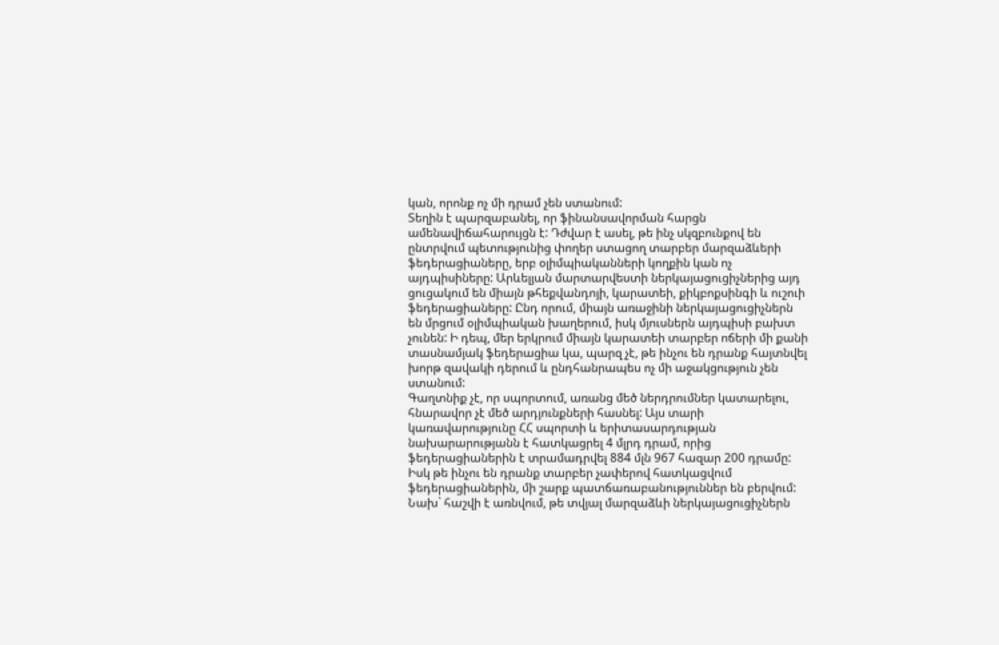կան, որոնք ոչ մի դրամ չեն ստանում:
Տեղին է պարզաբանել, որ ֆինանսավորման հարցն ամենավիճահարույցն է: Դժվար է ասել, թե ինչ սկզբունքով են ընտրվում պետությունից փողեր ստացող տարբեր մարզաձևերի ֆեդերացիաները, երբ օլիմպիականների կողքին կան ոչ այդպիսիները: Արևելյան մարտարվեստի ներկայացուցիչներից այդ ցուցակում են միայն թհեքվանդոյի, կարատեի, քիկբոքսինգի և ուշուի ֆեդերացիաները: Ընդ որում, միայն առաջինի ներկայացուցիչներն են մրցում օլիմպիական խաղերում, իսկ մյուսներն այդպիսի բախտ չունեն: Ի դեպ, մեր երկրում միայն կարատեի տարբեր ոճերի մի քանի տասնամյակ ֆեդերացիա կա, պարզ չէ, թե ինչու են դրանք հայտնվել խորթ զավակի դերում և ընդհանրապես ոչ մի աջակցություն չեն ստանում:
Գաղտնիք չէ, որ սպորտում, առանց մեծ ներդրումներ կատարելու, հնարավոր չէ մեծ արդյունքների հասնել: Այս տարի կառավարությունը ՀՀ սպորտի և երիտասարդության նախարարությանն է հատկացրել 4 մլրդ դրամ, որից ֆեդերացիաներին է տրամադրվել 884 մլն 967 հազար 200 դրամը: Իսկ թե ինչու են դրանք տարբեր չափերով հատկացվում ֆեդերացիաներին, մի շարք պատճառաբանություններ են բերվում: Նախ` հաշվի է առնվում, թե տվյալ մարզաձևի ներկայացուցիչներն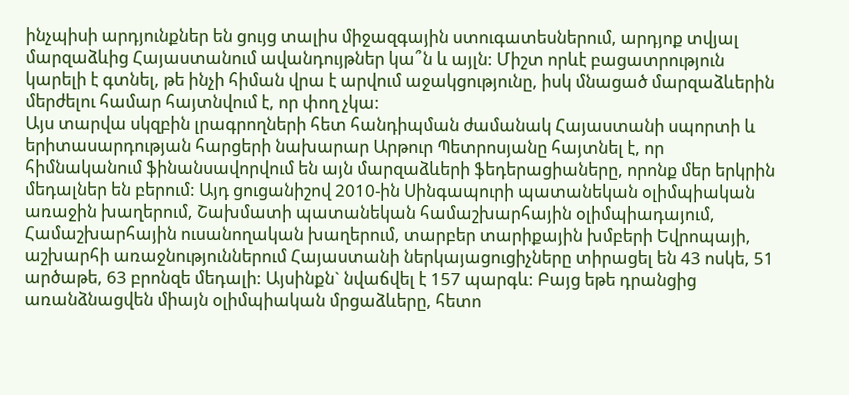ինչպիսի արդյունքներ են ցույց տալիս միջազգային ստուգատեսներում, արդյոք տվյալ մարզաձևից Հայաստանում ավանդույթներ կա՞ն և այլն: Միշտ որևէ բացատրություն կարելի է գտնել, թե ինչի հիման վրա է արվում աջակցությունը, իսկ մնացած մարզաձևերին մերժելու համար հայտնվում է, որ փող չկա:
Այս տարվա սկզբին լրագրողների հետ հանդիպման ժամանակ Հայաստանի սպորտի և երիտասարդության հարցերի նախարար Արթուր Պետրոսյանը հայտնել է, որ հիմնականում ֆինանսավորվում են այն մարզաձևերի ֆեդերացիաները, որոնք մեր երկրին մեդալներ են բերում: Այդ ցուցանիշով 2010-ին Սինգապուրի պատանեկան օլիմպիական առաջին խաղերում, Շախմատի պատանեկան համաշխարհային օլիմպիադայում, Համաշխարհային ուսանողական խաղերում, տարբեր տարիքային խմբերի Եվրոպայի, աշխարհի առաջնություններում Հայաստանի ներկայացուցիչները տիրացել են 43 ոսկե, 51 արծաթե, 63 բրոնզե մեդալի: Այսինքն` նվաճվել է 157 պարգև: Բայց եթե դրանցից առանձնացվեն միայն օլիմպիական մրցաձևերը, հետո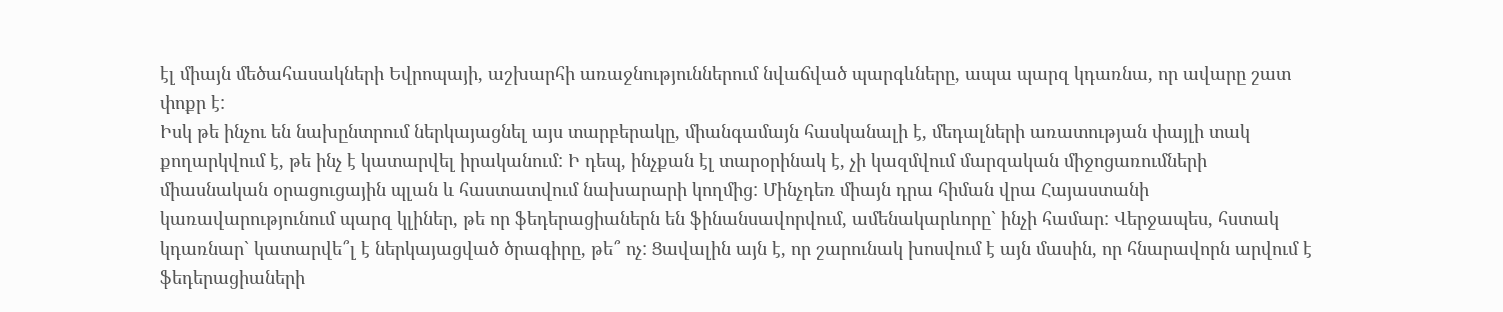էլ միայն մեծահասակների Եվրոպայի, աշխարհի առաջնություններում նվաճված պարգևները, ապա պարզ կդառնա, որ ավարը շատ փոքր է:
Իսկ թե ինչու են նախընտրում ներկայացնել այս տարբերակը, միանգամայն հասկանալի է, մեդալների առատության փայլի տակ քողարկվում է, թե ինչ է կատարվել իրականում: Ի դեպ, ինչքան էլ տարօրինակ է, չի կազմվում մարզական միջոցառումների միասնական օրացուցային պլան և հաստատվում նախարարի կողմից: Մինչդեռ միայն դրա հիման վրա Հայաստանի կառավարությունում պարզ կլիներ, թե որ ֆեդերացիաներն են ֆինանսավորվում, ամենակարևորը` ինչի համար: Վերջապես, հստակ կդառնար` կատարվե՞լ է ներկայացված ծրագիրը, թե՞ ոչ: Ցավալին այն է, որ շարունակ խոսվում է այն մասին, որ հնարավորն արվում է ֆեդերացիաների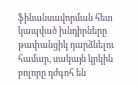ֆինանսավորման հետ կապված խնդիրները թափանցիկ դարձնելու համար, սակայն կրկին բոլորը դժգոհ են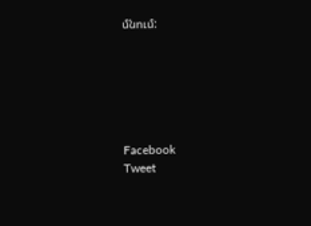մնում:






Facebook
Tweet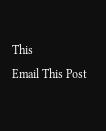This
Email This Post